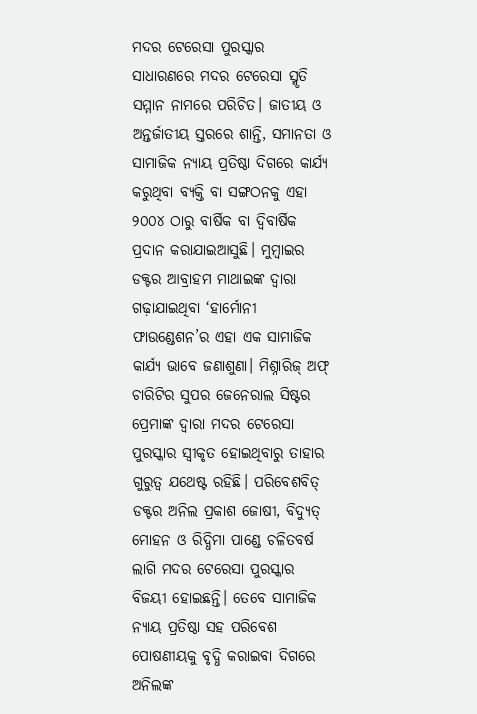ମଦର ଟେରେସା ପୁରସ୍କାର ସାଧାରଣରେ ମଦର ଟେରେସା ସ୍ମୃତି ସମ୍ମାନ ନାମରେ ପରିଚିତ। ଜାତୀୟ ଓ ଅନ୍ତର୍ଜାତୀୟ ସ୍ତରରେ ଶାନ୍ତି, ସମାନତା ଓ ସାମାଜିକ ନ୍ୟାୟ ପ୍ରତିଷ୍ଠା ଦିଗରେ କାର୍ଯ୍ୟ କରୁଥିବା ବ୍ୟକ୍ତି ବା ସଙ୍ଗଠନକୁ ଏହା ୨୦୦୪ ଠାରୁ ବାର୍ଷିକ ବା ଦ୍ୱିବାର୍ଷିକ ପ୍ରଦାନ କରାଯାଇଆସୁଛି। ମୁମ୍ବାଇର ଡକ୍ଟର ଆବ୍ରାହମ ମାଥାଇଙ୍କ ଦ୍ୱାରା ଗଢ଼ାଯାଇଥିବା ‘ହାର୍ମୋନୀ ଫାଉଣ୍ଡେଶନ’ର ଏହା ଏକ ସାମାଜିକ କାର୍ଯ୍ୟ ଭାବେ ଜଣାଶୁଣା। ମିଶ୍ନାରିଜ୍ ଅଫ୍ ଚାରିଟିର ସୁପର ଜେନେରାଲ ସିଷ୍ଟର ପ୍ରେମାଙ୍କ ଦ୍ୱାରା ମଦର ଟେରେସା ପୁରସ୍କାର ସ୍ବୀକୃତ ହୋଇଥିବାରୁ ତାହାର ଗୁରୁତ୍ୱ ଯଥେଷ୍ଟ ରହିଛି। ପରିବେଶବିତ୍ ଡକ୍ଟର ଅନିଲ ପ୍ରକାଶ ଜୋଷୀ, ବିଦ୍ୟୁତ୍ ମୋହନ ଓ ରିଦ୍ଧିମା ପାଣ୍ଡେ ଚଳିତବର୍ଷ ଲାଗି ମଦର ଟେରେସା ପୁରସ୍କାର ବିଜୟୀ ହୋଇଛନ୍ତି। ତେବେ ସାମାଜିକ ନ୍ୟାୟ ପ୍ରତିଷ୍ଠା ସହ ପରିବେଶ ପୋଷଣୀୟକୁ ବୃଦ୍ଧି କରାଇବା ଦିଗରେ ଅନିଲଙ୍କ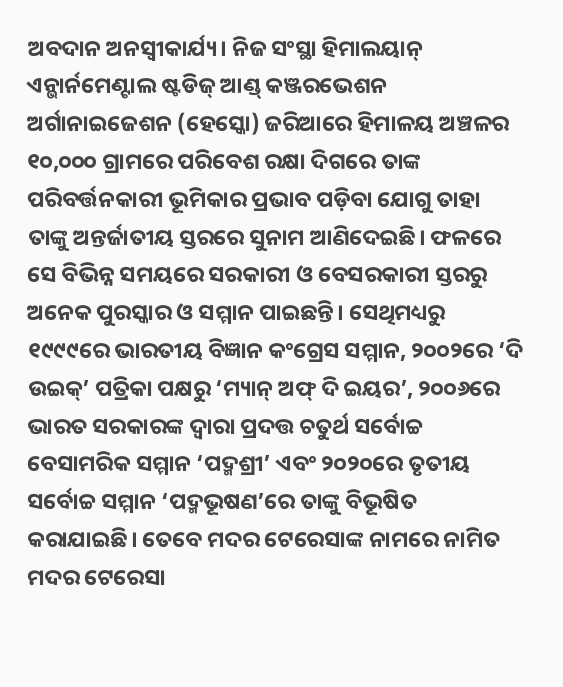ଅବଦାନ ଅନସ୍ବୀକାର୍ଯ୍ୟ। ନିଜ ସଂସ୍ଥା ହିମାଲୟାନ୍ ଏନ୍ଭାର୍ନମେଣ୍ଟାଲ ଷ୍ଟଡିଜ୍ ଆଣ୍ଡ୍ କଞ୍ଜରଭେଶନ ଅର୍ଗାନାଇଜେଶନ (ହେସ୍କୋ) ଜରିଆରେ ହିମାଳୟ ଅଞ୍ଚଳର ୧୦,୦୦୦ ଗ୍ରାମରେ ପରିବେଶ ରକ୍ଷା ଦିଗରେ ତାଙ୍କ ପରିବର୍ତ୍ତନକାରୀ ଭୂମିକାର ପ୍ରଭାବ ପଡ଼ିବା ଯୋଗୁ ତାହା ତାଙ୍କୁ ଅନ୍ତର୍ଜାତୀୟ ସ୍ତରରେ ସୁନାମ ଆଣିଦେଇଛି। ଫଳରେ ସେ ବିଭିନ୍ନ ସମୟରେ ସରକାରୀ ଓ ବେସରକାରୀ ସ୍ତରରୁ ଅନେକ ପୁରସ୍କାର ଓ ସମ୍ମାନ ପାଇଛନ୍ତି। ସେଥିମଧ୍ୟରୁ ୧୯୯୯ରେ ଭାରତୀୟ ବିଜ୍ଞାନ କଂଗ୍ରେସ ସମ୍ମାନ, ୨୦୦୨ରେ ‘ଦି ଉଇକ୍’ ପତ୍ରିକା ପକ୍ଷରୁ ‘ମ୍ୟାନ୍ ଅଫ୍ ଦି ଇୟର’, ୨୦୦୬ରେ ଭାରତ ସରକାରଙ୍କ ଦ୍ୱାରା ପ୍ରଦତ୍ତ ଚତୁର୍ଥ ସର୍ବୋଚ୍ଚ ବେସାମରିକ ସମ୍ମାନ ‘ପଦ୍ମଶ୍ରୀ’ ଏବଂ ୨୦୨୦ରେ ତୃତୀୟ ସର୍ବୋଚ୍ଚ ସମ୍ମାନ ‘ପଦ୍ମଭୂଷଣ’ରେ ତାଙ୍କୁ ବିଭୂଷିତ କରାଯାଇଛି। ତେବେ ମଦର ଟେରେସାଙ୍କ ନାମରେ ନାମିତ ମଦର ଟେରେସା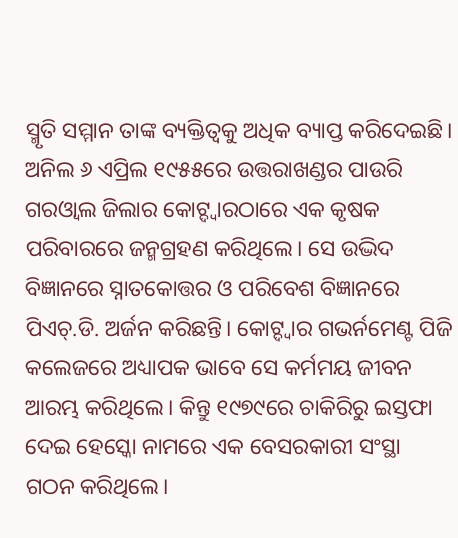ସ୍ମୃତି ସମ୍ମାନ ତାଙ୍କ ବ୍ୟକ୍ତିତ୍ୱକୁ ଅଧିକ ବ୍ୟାପ୍ତ କରିଦେଇଛି।
ଅନିଲ ୬ ଏପ୍ରିଲ ୧୯୫୫ରେ ଉତ୍ତରାଖଣ୍ଡର ପାଉରି ଗରଓ୍ବାଲ ଜିଲାର କୋଟ୍ଦ୍ୱାରଠାରେ ଏକ କୃଷକ ପରିବାରରେ ଜନ୍ମଗ୍ରହଣ କରିଥିଲେ। ସେ ଉଦ୍ଭିଦ ବିଜ୍ଞାନରେ ସ୍ନାତକୋତ୍ତର ଓ ପରିବେଶ ବିଜ୍ଞାନରେ ପିଏଚ୍.ଡି. ଅର୍ଜନ କରିଛନ୍ତି। କୋଟ୍ଦ୍ୱାର ଗଭର୍ନମେଣ୍ଟ ପିଜି କଲେଜରେ ଅଧ୍ୟାପକ ଭାବେ ସେ କର୍ମମୟ ଜୀବନ ଆରମ୍ଭ କରିଥିଲେ। କିନ୍ତୁ ୧୯୭୯ରେ ଚାକିରିରୁ ଇସ୍ତଫା ଦେଇ ହେସ୍କୋ ନାମରେ ଏକ ବେସରକାରୀ ସଂସ୍ଥା ଗଠନ କରିଥିଲେ।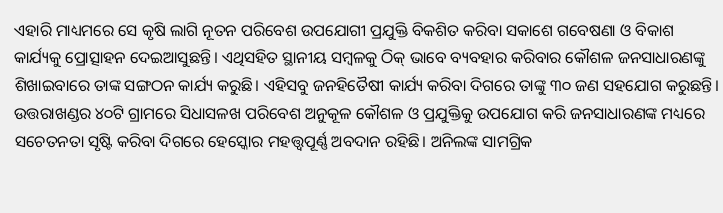ଏହାରି ମାଧ୍ୟମରେ ସେ କୃଷି ଲାଗି ନୂତନ ପରିବେଶ ଉପଯୋଗୀ ପ୍ରଯୁକ୍ତି ବିକଶିତ କରିବା ସକାଶେ ଗବେଷଣା ଓ ବିକାଶ କାର୍ଯ୍ୟକୁ ପ୍ରୋତ୍ସାହନ ଦେଇଆସୁଛନ୍ତି। ଏଥିସହିତ ସ୍ଥାନୀୟ ସମ୍ବଳକୁ ଠିକ୍ ଭାବେ ବ୍ୟବହାର କରିବାର କୌଶଳ ଜନସାଧାରଣଙ୍କୁ ଶିଖାଇବାରେ ତାଙ୍କ ସଙ୍ଗଠନ କାର୍ଯ୍ୟ କରୁଛି। ଏହିସବୁ ଜନହିତୈଷୀ କାର୍ଯ୍ୟ କରିବା ଦିଗରେ ତାଙ୍କୁ ୩୦ ଜଣ ସହଯୋଗ କରୁଛନ୍ତି। ଉତ୍ତରାଖଣ୍ଡର ୪୦ଟି ଗ୍ରାମରେ ସିଧାସଳଖ ପରିବେଶ ଅନୁକୂଳ କୌଶଳ ଓ ପ୍ରଯୁକ୍ତିକୁ ଉପଯୋଗ କରି ଜନସାଧାରଣଙ୍କ ମଧ୍ୟରେ ସଚେତନତା ସୃଷ୍ଟି କରିବା ଦିଗରେ ହେସ୍କୋର ମହତ୍ତ୍ୱପୂର୍ଣ୍ଣ ଅବଦାନ ରହିଛି। ଅନିଲଙ୍କ ସାମଗ୍ରିକ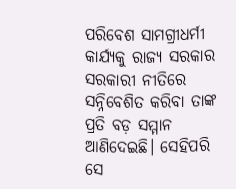ପରିବେଶ ସାମଗ୍ରୀଧର୍ମୀ କାର୍ଯ୍ୟକୁ ରାଜ୍ୟ ସରକାର ସରକାରୀ ନୀତିରେ ସନ୍ନିବେଶିତ କରିବା ତାଙ୍କ ପ୍ରତି ବଡ଼ ସମ୍ମାନ ଆଣିଦେଇଛି। ସେହିପରି ସେ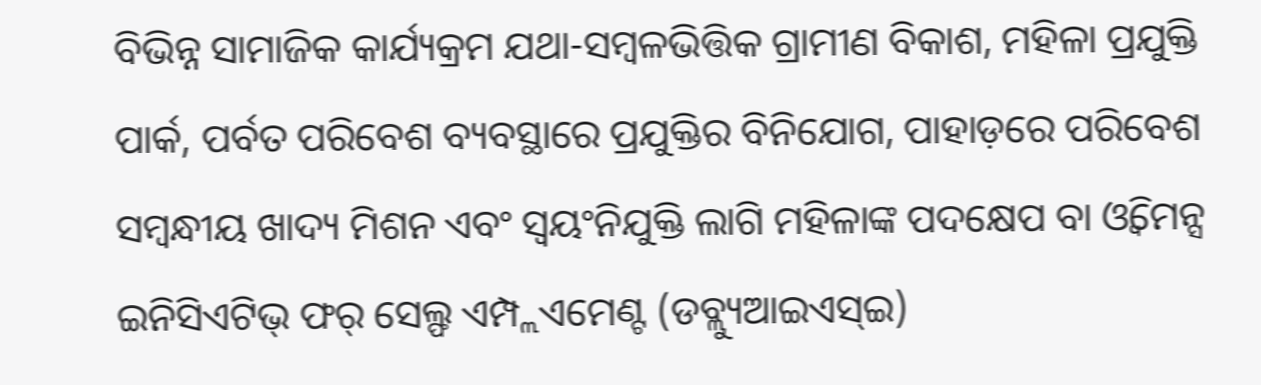ବିଭିନ୍ନ ସାମାଜିକ କାର୍ଯ୍ୟକ୍ରମ ଯଥା-ସମ୍ବଳଭିତ୍ତିକ ଗ୍ରାମୀଣ ବିକାଶ, ମହିଳା ପ୍ରଯୁକ୍ତି ପାର୍କ, ପର୍ବତ ପରିବେଶ ବ୍ୟବସ୍ଥାରେ ପ୍ରଯୁକ୍ତିର ବିନିଯୋଗ, ପାହାଡ଼ରେ ପରିବେଶ ସମ୍ବନ୍ଧୀୟ ଖାଦ୍ୟ ମିଶନ ଏବଂ ସ୍ବୟଂନିଯୁକ୍ତି ଲାଗି ମହିଳାଙ୍କ ପଦକ୍ଷେପ ବା ଓ୍ବିମେନ୍ସ ଇନିସିଏଟିଭ୍ ଫର୍ ସେଲ୍ଫ ଏମ୍ପ୍ଲଏମେଣ୍ଟ (ଡବ୍ଲ୍ୟୁଆଇଏସ୍ଇ)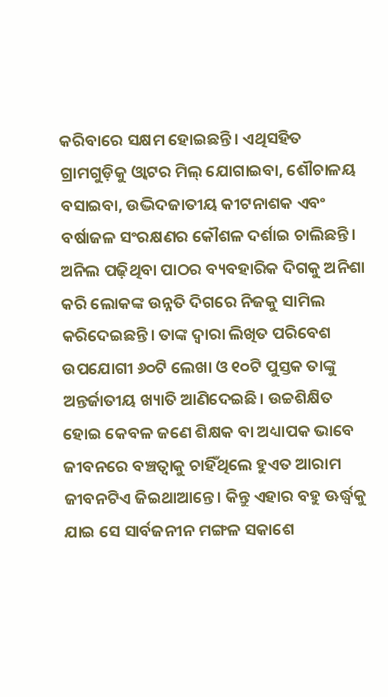କରିବାରେ ସକ୍ଷମ ହୋଇଛନ୍ତି। ଏଥିସହିତ ଗ୍ରାମଗୁଡ଼ିକୁ ଓ୍ବାଟର ମିଲ୍ ଯୋଗାଇବା, ଶୌଚାଳୟ ବସାଇବା, ଉଦ୍ଭିଦଜାତୀୟ କୀଟନାଶକ ଏବଂ ବର୍ଷାଜଳ ସଂରକ୍ଷଣର କୌଶଳ ଦର୍ଶାଇ ଚାଲିଛନ୍ତି।
ଅନିଲ ପଢ଼ିଥିବା ପାଠର ବ୍ୟବହାରିକ ଦିଗକୁ ଅନିଶା କରି ଲୋକଙ୍କ ଉନ୍ନତି ଦିଗରେ ନିଜକୁ ସାମିଲ କରିଦେଇଛନ୍ତି। ତାଙ୍କ ଦ୍ୱାରା ଲିଖିତ ପରିବେଶ ଉପଯୋଗୀ ୬୦ଟି ଲେଖା ଓ ୧୦ଟି ପୁସ୍ତକ ତାଙ୍କୁ ଅନ୍ତର୍ଜାତୀୟ ଖ୍ୟାତି ଆଣିଦେଇଛି। ଉଚ୍ଚଶିକ୍ଷିତ ହୋଇ କେବଳ ଜଣେ ଶିକ୍ଷକ ବା ଅଧ୍ୟାପକ ଭାବେ ଜୀବନରେ ବଞ୍ଚତ୍ବାକୁ ଚାହିଁଥିଲେ ହୁଏତ ଆରାମ ଜୀବନଟିଏ ଜିଇଥାଆନ୍ତେ। କିନ୍ତୁ ଏହାର ବହୁ ଊର୍ଦ୍ଧ୍ୱକୁ ଯାଇ ସେ ସାର୍ବଜନୀନ ମଙ୍ଗଳ ସକାଶେ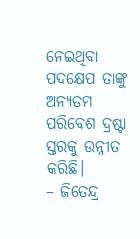ନେଇଥିବା ପଦକ୍ଷେପ ତାଙ୍କୁ ଅନ୍ୟତମ ପରିବେଶ ଦ୍ରଷ୍ଟା ସ୍ତରକୁ ଉନ୍ନୀତ କରିଛି।
– ଜିତେନ୍ଦ୍ର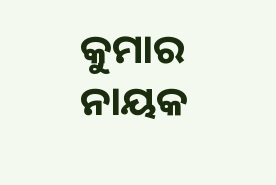କୁମାର ନାୟକ